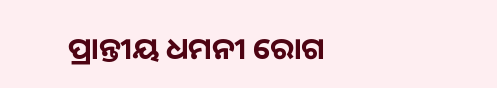ପ୍ରାନ୍ତୀୟ ଧମନୀ ରୋଗ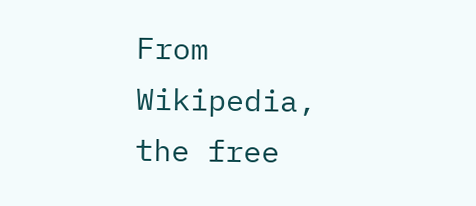From Wikipedia, the free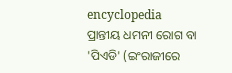encyclopedia
ପ୍ରାନ୍ତୀୟ ଧମନୀ ରୋଗ ବା 'ପିଏଡି' (ଇଂରାଜୀରେ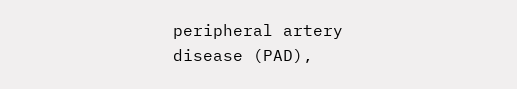peripheral artery disease (PAD),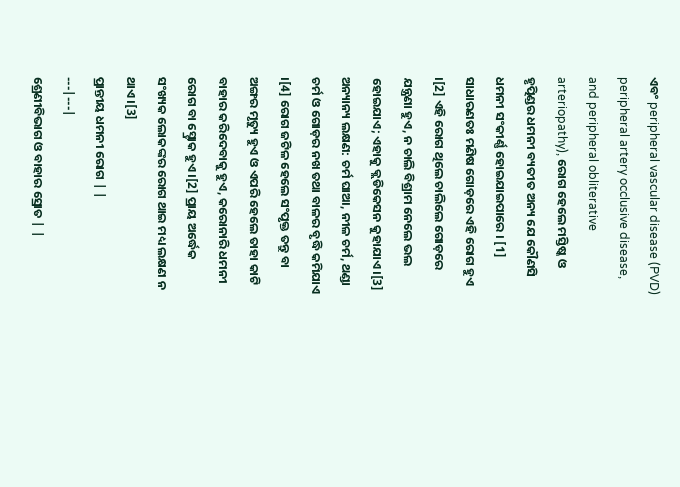ଏବଂ peripheral vascular disease (PVD) peripheral artery occlusive disease, and peripheral obliterative arteriopathy), ରୋଗ ହେଲେ ମସ୍ତିଷ୍କ ଓ ହୃତ୍ପିଣ୍ଡର ଧମନୀ ବ୍ୟତୀତ ଅନ୍ୟ ଯେ କୌଣସି ଧମନୀ ସଂକୀର୍ଣ୍ଣ ହୋଇଯାଇପାରେ । [1] ସାଧାରଣତଃ ମଣିଷ ଗୋଡ଼ରେ ଏହି ରୋଗ ହୁଏ ।[2] ଏହି ରୋଗ ଥିଲେ ଚାଲିଲେ ଗୋଡ଼ରେ ଯନ୍ତ୍ରଣା ହୁଏ, ନ ଚାଲି ବିଶ୍ରାମ ନେଲେ ଭଲ ହୋଇଯାଏ; ଏହାକୁ କ୍ଲଡିକେସନ କୁହାଯାଏ ।[3] ଅନ୍ୟାନ୍ୟ ଲକ୍ଷଣ: ଚର୍ମ ଘାଆ, ନୀଳ ଚର୍ମ, ଥଣ୍ଡା ଚର୍ମ ଓ ଗୋଡ଼ର ନଖ ତଥା ବାଳର ବୃଦ୍ଧି କମିଯାଏ ।[4] ରୋଗ ଜଟିଳ ହେଲେ ସଂପୃକ୍ତ ତନ୍ତୁ ବା ଅଙ୍ଗର ମୃତ୍ୟୁ ହୁଏ ଓ ଏପରି ହେଲେ ତାହା କାଟି ବାହାର କରିଦେବାକୁ ହୁଏ, କରୋନାରି ଧମନୀ ରୋଗ ବା ସ୍ଟ୍ରୋକ ହୁଏ ।[2] ପ୍ରାୟ ଅର୍ଦ୍ଧେକ ସଂଖ୍ୟକ ଲୋକଙ୍କର ରୋଗ ଥାଇ ମଧ୍ୟ ଲକ୍ଷଣ ନ ଥାଏ ।[3]
ପ୍ରାନ୍ତୀୟ ଧମନୀ ରୋଗ | |
---|---|
ଶ୍ରେଣୀବିଭାଗ ଓ ବାହାର ସ୍ରୋତ | |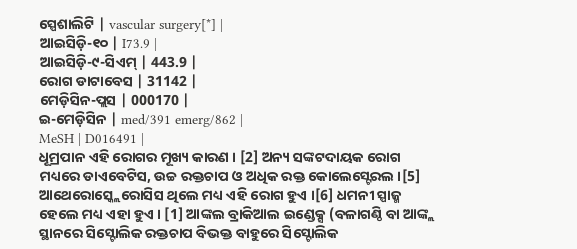ସ୍ପେଶାଲିଟି | vascular surgery[*] |
ଆଇସିଡ଼ି-୧୦ | I73.9 |
ଆଇସିଡ଼ି-୯-ସିଏମ୍ | 443.9 |
ରୋଗ ଡାଟାବେସ | 31142 |
ମେଡ଼ିସିନ-ପ୍ଲସ | 000170 |
ଇ-ମେଡ଼ିସିନ | med/391 emerg/862 |
MeSH | D016491 |
ଧୂମ୍ରପାନ ଏହି ରୋଗର ମୂଖ୍ୟ କାରଣ । [2] ଅନ୍ୟ ସଙ୍କଟଦାୟକ ରୋଗ ମଧ୍ୟରେ ଡାଏବେଟିସ, ଉଚ୍ଚ ରକ୍ତଚାପ ଓ ଅଧିକ ରକ୍ତ କୋଲେସ୍ଟେରଲ ।[5] ଆଥେରୋସ୍କ୍ଲେରୋସିସ ଥିଲେ ମଧ୍ୟ ଏହି ରୋଗ ହୁଏ ।[6] ଧମନୀ ସ୍ପାଜ୍ମ ହେଲେ ମଧ୍ୟ ଏହା ହୁଏ । [1] ଆଙ୍କଲ ବ୍ରାକିଆଲ ଇଣ୍ଡେକ୍ସ (ବଳାଗଣ୍ଠି ବା ଆଙ୍କ୍ଲ ସ୍ଥାନରେ ସିସ୍ଟୋଲିକ ରକ୍ତଚାପ ବିଭକ୍ତ ବାହୁରେ ସିସ୍ଟୋଲିକ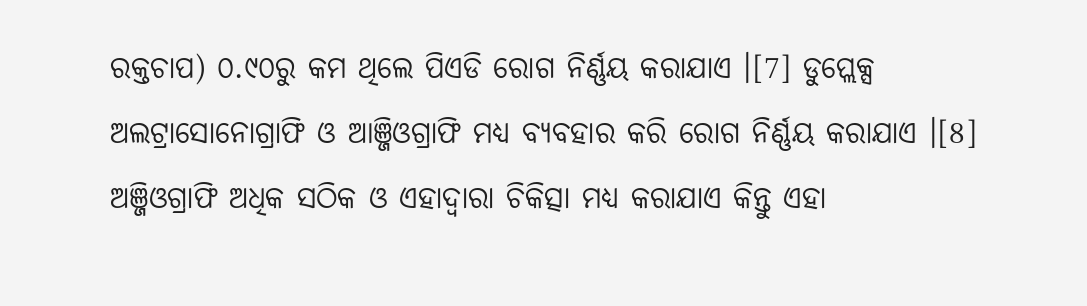ରକ୍ତଚାପ) ୦.୯୦ରୁ କମ ଥିଲେ ପିଏଡି ରୋଗ ନିର୍ଣ୍ଣୟ କରାଯାଏ ।[7] ଡୁପ୍ଲେକ୍ସ ଅଲଟ୍ରାସୋନୋଗ୍ରାଫି ଓ ଆଞ୍ଜିଓଗ୍ରାଫି ମଧ୍ୟ ବ୍ୟବହାର କରି ରୋଗ ନିର୍ଣ୍ଣୟ କରାଯାଏ ।[8] ଅଞ୍ଜିଓଗ୍ରାଫି ଅଧିକ ସଠିକ ଓ ଏହାଦ୍ୱାରା ଚିକିତ୍ସା ମଧ୍ୟ କରାଯାଏ କିନ୍ତୁ ଏହା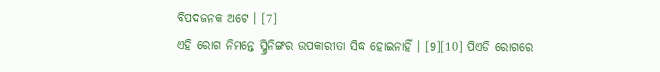ବିପଦଜନକ ଅଟେ । [7]
ଏହି ରୋଗ ନିମନ୍ତେ ସ୍କ୍ରିନିଙ୍ଗର ଉପକାରୀତା ସିଦ୍ଧ ହୋଇନାହିଁ । [9][10] ପିଏଡି ରୋଗରେ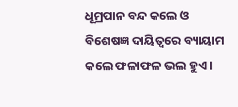ଧୂମ୍ରପାନ ବନ୍ଦ କଲେ ଓ ବିଶେଷଜ୍ଞ ଦାୟିତ୍ୱରେ ବ୍ୟାୟାମ କଲେ ଫଳାଫଳ ଭଲ ହୁଏ ।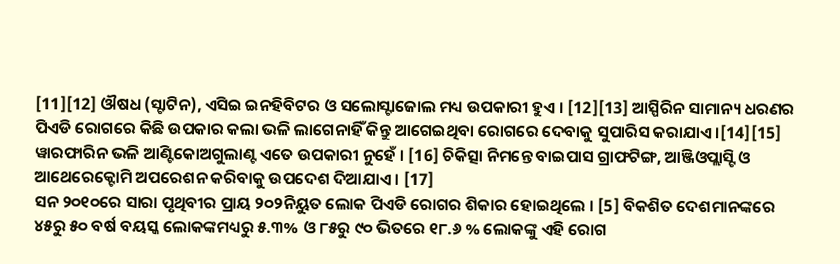[11][12] ଔଷଧ (ସ୍ଟାଟିନ), ଏସିଇ ଇନହିବିଟର ଓ ସଲୋସ୍ଟାଜୋଲ ମଧ୍ୟ ଉପକାରୀ ହୁଏ । [12][13] ଆସ୍ପିରିନ ସାମାନ୍ୟ ଧରଣର ପିଏଡି ରୋଗରେ କିଛି ଉପକାର କଲା ଭଳି ଲାଗେନାହିଁ କିନ୍ତୁ ଆଗେଇଥିବା ରୋଗରେ ଦେବାକୁ ସୁପାରିସ କରାଯାଏ ।[14][15] ୱାରଫାରିନ ଭଳି ଆଣ୍ଟିକୋଅଗୁଲାଣ୍ଟ ଏତେ ଉପକାରୀ ନୁହେଁ । [16] ଚିକିତ୍ସା ନିମନ୍ତେ ବାଇପାସ ଗ୍ରାଫଟିଙ୍ଗ, ଆଞ୍ଜିଓପ୍ଲାସ୍ଟି ଓ ଆଥେରେକ୍ଟୋମି ଅପରେଶନ କରିବାକୁ ଉପଦେଶ ଦିଆଯାଏ । [17]
ସନ ୨୦୧୦ରେ ସାରା ପୃଥିବୀର ପ୍ରାୟ ୨୦୨ନିୟୁତ ଲୋକ ପିଏଡି ରୋଗର ଶିକାର ହୋଇଥିଲେ । [5] ବିକଶିତ ଦେଶମାନଙ୍କରେ ୪୫ରୁ ୫୦ ବର୍ଷ ବୟସ୍କ ଲୋକଙ୍କମଧ୍ୟରୁ ୫.୩% ଓ ୮୫ରୁ ୯୦ ଭିତରେ ୧୮.୬ % ଲୋକଙ୍କୁ ଏହି ରୋଗ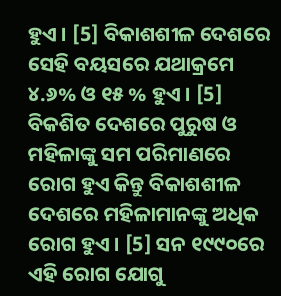ହୁଏ । [5] ବିକାଶଶୀଳ ଦେଶରେ ସେହି ବୟସରେ ଯଥାକ୍ରମେ ୪.୬% ଓ ୧୫ % ହୁଏ । [5] ବିକଶିତ ଦେଶରେ ପୁରୁଷ ଓ ମହିଳାଙ୍କୁ ସମ ପରିମାଣରେ ରୋଗ ହୁଏ କିନ୍ତୁ ବିକାଶଶୀଳ ଦେଶରେ ମହିଳାମାନଙ୍କୁ ଅଧିକ ରୋଗ ହୁଏ । [5] ସନ ୧୯୯୦ରେ ଏହି ରୋଗ ଯୋଗୁ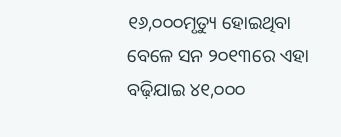୧୬,୦୦୦ମୃତ୍ୟୁ ହୋଇଥିବା ବେଳେ ସନ ୨୦୧୩ରେ ଏହା ବଢ଼ିଯାଇ ୪୧,୦୦୦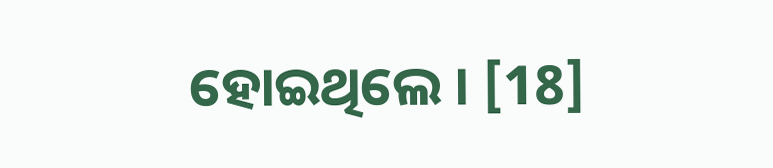ହୋଇଥିଲେ । [18]